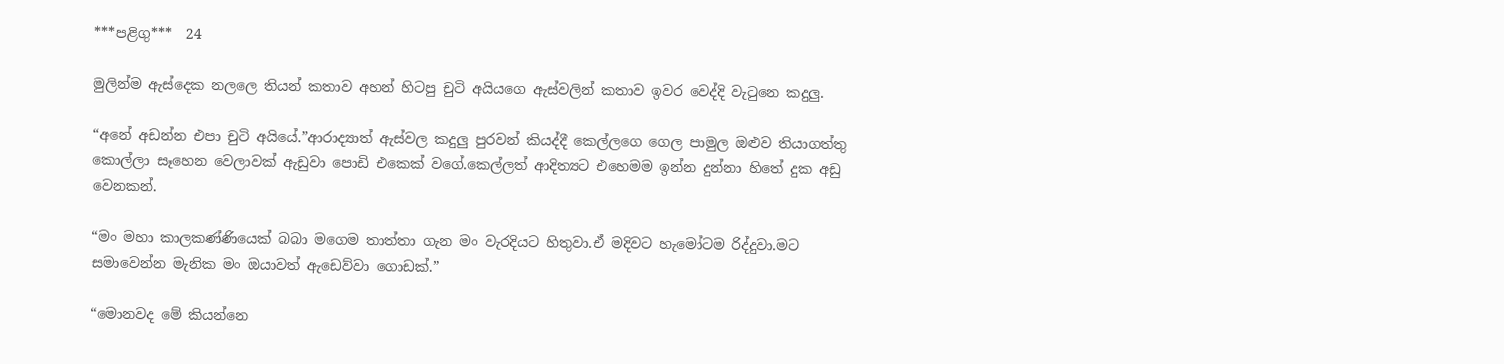***පළිගු***  24

මුලින්ම ඇස්දෙක නලලෙ තියන් කතාව අහන් හිටපු චුටි අයියගෙ ඇස්වලින් කතාව ඉවර වෙද්දි වැටුනෙ කදුලු.

“අනේ අඩන්න එපා චුටි අයියේ.”ආරාද්‍යාත් ඇස්වල කදුලු පුරවන් කියද්දී කෙල්ලගෙ ගෙල පාමුල ඔළුව තියාගත්තු කොල්ලා සෑහෙන වෙලාවක් ඇඩුවා පොඩි එකෙක් වගේ.කෙල්ලත් ආදිත්‍යට එහෙමම ඉන්න දුන්නා හිතේ දුක අඩු වෙනකන්.

“මං මහා කාලකණ්ණියෙක් බබා මගෙම තාත්තා ගැන මං වැරදියට හිතුවා.ඒ මදිවට හැමෝටම රිද්දුවා.මට සමාවෙන්න මැනික මං ඔයාවත් ඇඩෙව්වා ගොඩක්.”

“මොනවද මේ කියන්නෙ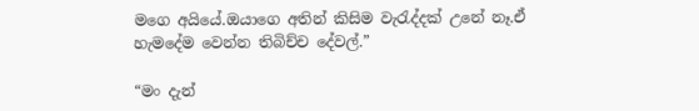මගෙ අයියේ.ඔයාගෙ අතින් කිසිම වැරැද්දක් උනේ නෑ.ඒ හැමදේම වෙන්න තිබිච්ච දේවල්.”

“මං දැන්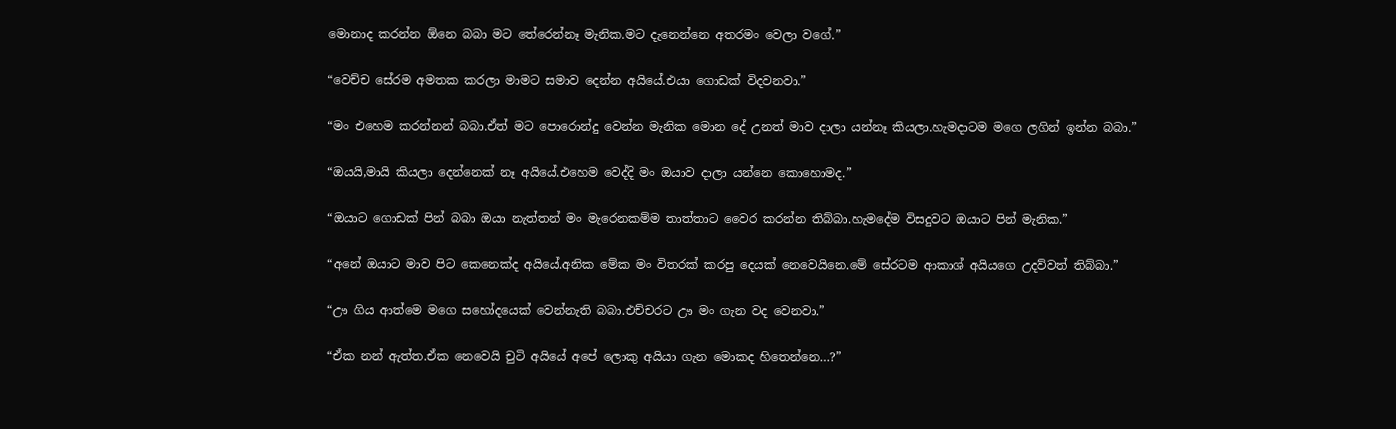මොනාද කරන්න ඕනෙ බබා මට තේරෙන්නෑ මැනික.මට දැනෙන්නෙ අතරමං වෙලා වගේ.”

“වෙච්ච සේරම අමතක කරලා මාමට සමාව දෙන්න අයියේ.එයා ගොඩක් විදවනවා.”

“මං එහෙම කරන්නන් බබා.ඒත් මට පොරොන්දු වෙන්න මැනික මොන දේ උනත් මාව දාලා යන්නෑ කියලා.හැමදාටම මගෙ ලගින් ඉන්න බබා.”

“ඔයයි,මායි කියලා දෙන්නෙක් නෑ අයියේ.එහෙම වෙද්දි මං ඔයාව දාලා යන්නෙ කොහොමද.”

“ඔයාට ගොඩක් පින් බබා ඔයා නැත්තන් මං මැරෙනකම්ම තාත්තාට වෛර කරන්න තිබ්බා.හැමදේම විසදුවට ඔයාට පින් මැනික.”

“අනේ ඔයාට මාව පිට කෙනෙක්ද අයියේ.අනික මේක මං විතරක් කරපු දෙයක් නෙවෙයිනෙ.මේ සේරටම ආකාශ් අයියගෙ උදව්වත් තිබ්බා.”

“ඌ ගිය ආත්මෙ මගෙ සහෝදයෙක් වෙන්නැති බබා.එච්චරට ඌ මං ගැන වද වෙනවා.”

“ඒක නන් ඇත්ත.ඒක නෙවෙයි චුටි අයියේ අපේ ලොකු අයියා ගැන මොකද හිතෙන්නෙ…?”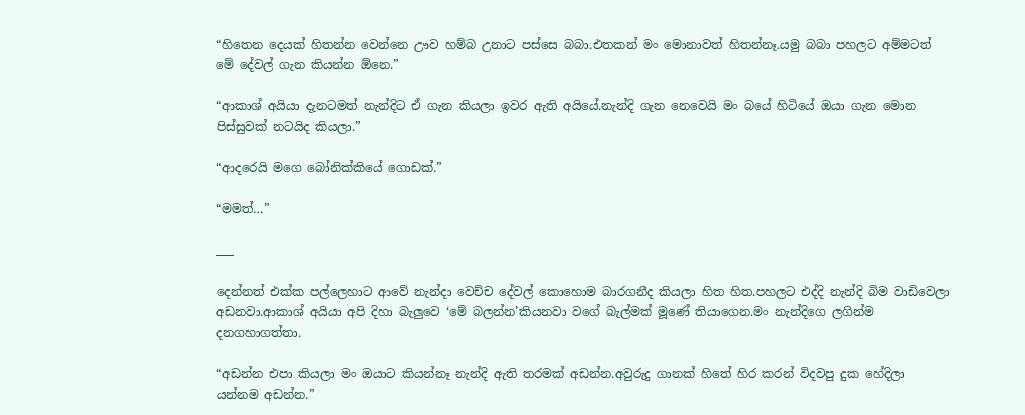“හිතෙන දෙයක් හිතන්න වෙන්නෙ ඌව හම්බ උනාට පස්සෙ බබා.එතකන් මං මොනාවත් හිතන්නෑ.යමු බබා පහලට අම්මටත් මේ දේවල් ගැන කියන්න ඕනෙ.”

“ආකාශ් අයියා දැනටමත් නැන්දිට ඒ ගැන කියලා ඉවර ඇති අයියේ.නැන්දි ගැන නෙවෙයි මං බයේ හිටියේ ඔයා ගැන මොන පිස්සුවක් නටයිද කියලා.”

“ආදරෙයි මගෙ බෝනික්කියේ ගොඩක්.”

“මමත්…”

___

දෙන්නත් එක්ක පල්ලෙහාට ආවේ නැන්දා වෙච්ච දේවල් කොහොම බාරගනීද කියලා හිත හිත.පහලට එද්දි නැන්දි බිම වාඩිවෙලා අඩනවා.ආකාශ් අයියා අපි දිහා බැලුවෙ ‘මේ බලන්න’කියනවා වගේ බැල්මක් මූණේ තියාගෙන.මං නැන්දිගෙ ලගින්ම දනගහාගත්තා.

“අඩන්න එපා කියලා මං ඔයාට කියන්නෑ නැන්දි ඇති තරමක් අඩන්න.අවුරුදු ගානක් හිතේ හිර කරන් විදවපු දුක හේදිලා යන්නම අඩන්න.”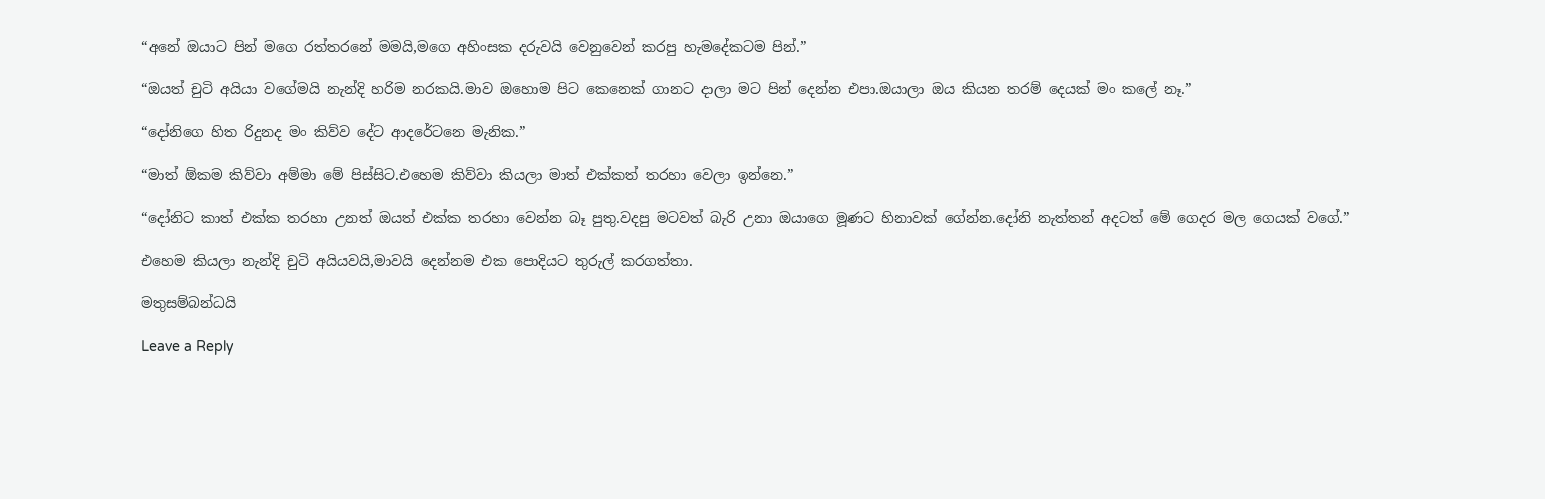“අනේ ඔයාට පින් මගෙ රත්තරනේ මමයි,මගෙ අහිංසක දරුවයි වෙනුවෙන් කරපු හැමදේකටම පින්.”

“ඔයත් චුටි අයියා වගේමයි නැන්දි හරිම නරකයි.මාව ඔහොම පිට කෙනෙක් ගානට දාලා මට පින් දෙන්න එපා.ඔයාලා ඔය කියන තරම් දෙයක් මං කලේ නෑ.”

“දෝනිගෙ හිත රිදුනද මං කිව්ව දේට ආදරේටනෙ මැනික.”

“මාත් ඕකම කිව්වා අම්මා මේ පිස්සිට.එහෙම කිව්වා කියලා මාත් එක්කත් තරහා වෙලා ඉන්නෙ.”

“දෝනිට කාත් එක්ක තරහා උනත් ඔයත් එක්ක තරහා වෙන්න බෑ පුතු.වදපු මටවත් බැරි උනා ඔයාගෙ මූණට හිනාවක් ගේන්න.දෝනි නැත්තන් අදටත් මේ ගෙදර මල ගෙයක් වගේ.”

එහෙම කියලා නැන්දි චුටි අයියවයි,මාවයි දෙන්නම එක පොදියට තුරුල් කරගත්තා.

මතුසම්බන්ධයි

Leave a Reply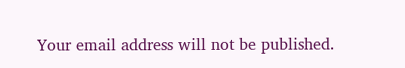Your email address will not be published.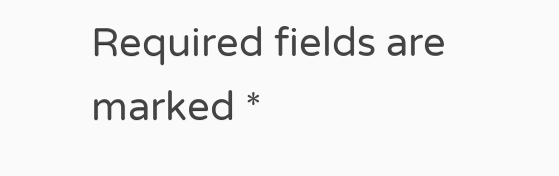Required fields are marked *